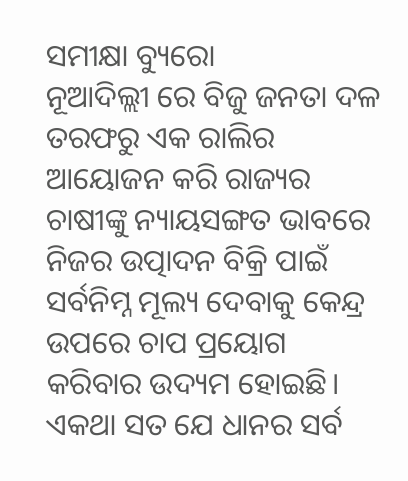ସମୀକ୍ଷା ବ୍ୟୁରୋ
ନୂଆଦିଲ୍ଲୀ ରେ ବିଜୁ ଜନତା ଦଳ ତରଫରୁ ଏକ ରାଲିର ଆୟୋଜନ କରି ରାଜ୍ୟର ଚାଷୀଙ୍କୁ ନ୍ୟାୟସଙ୍ଗତ ଭାବରେ ନିଜର ଉତ୍ପାଦନ ବିକ୍ରି ପାଇଁ ସର୍ବନିମ୍ନ ମୂଲ୍ୟ ଦେବାକୁ କେନ୍ଦ୍ର ଉପରେ ଚାପ ପ୍ରୟୋଗ କରିବାର ଉଦ୍ୟମ ହୋଇଛି। ଏକଥା ସତ ଯେ ଧାନର ସର୍ବ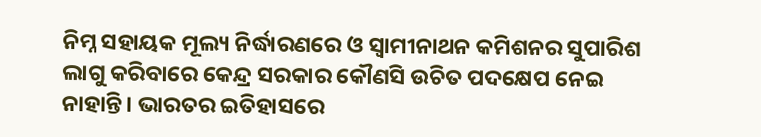ନିମ୍ନ ସହାୟକ ମୂଲ୍ୟ ନିର୍ଦ୍ଧାରଣରେ ଓ ସ୍ବାମୀନାଥନ କମିଶନର ସୁପାରିଶ ଲାଗୁ କରିବାରେ କେନ୍ଦ୍ର ସରକାର କୌଣସି ଉଚିତ ପଦକ୍ଷେପ ନେଇ ନାହାନ୍ତି। ଭାରତର ଇତିହାସରେ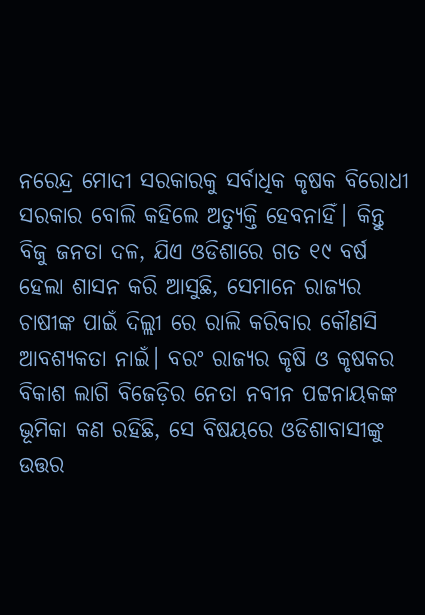ନରେନ୍ଦ୍ର ମୋଦୀ ସରକାରକୁ ସର୍ବାଧିକ କୃଷକ ବିରୋଧୀ ସରକାର ବୋଲି କହିଲେ ଅତ୍ଯୁକ୍ତି ହେବନାହିଁ। କିନ୍ତୁ ବିଜୁ ଜନତା ଦଳ, ଯିଏ ଓଡିଶାରେ ଗତ ୧୯ ବର୍ଷ ହେଲା ଶାସନ କରି ଆସୁଛି, ସେମାନେ ରାଜ୍ୟର ଚାଷୀଙ୍କ ପାଇଁ ଦିଲ୍ଲୀ ରେ ରାଲି କରିବାର କୌଣସି ଆବଶ୍ୟକତା ନାଇଁ। ବରଂ ରାଜ୍ୟର କୃଷି ଓ କୃଷକର ବିକାଶ ଲାଗି ବିଜେଡ଼ିର ନେତା ନବୀନ ପଟ୍ଟନାୟକଙ୍କ ଭୂମିକା କଣ ରହିଛି, ସେ ବିଷୟରେ ଓଡିଶାବାସୀଙ୍କୁ ଉତ୍ତର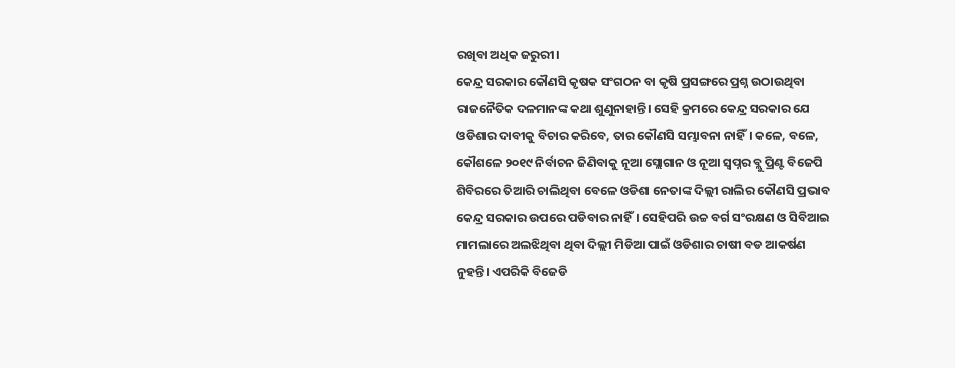ରଖିବା ଅଧିକ ଜରୁରୀ।
କେନ୍ଦ୍ର ସରକାର କୌଣସି କୃଷକ ସଂଗଠନ ବା କୃଷି ପ୍ରସଙ୍ଗରେ ପ୍ରଶ୍ନ ଉଠାଉଥିବା ରାଜନୈତିକ ଦଳମାନଙ୍କ କଥା ଶୁଣୁନାହାନ୍ତି। ସେହି କ୍ରମରେ କେନ୍ଦ୍ର ସରକାର ଯେ ଓଡିଶାର ଦାବୀକୁ ବିଚାର କରିବେ, ତାର କୌଣସି ସମ୍ଭାବନା ନାହିଁ। କଳେ, ବଳେ, କୌଶଳେ ୨୦୧୯ ନିର୍ବାଚନ ଜିଣିବାକୁ ନୂଆ ସ୍ଲୋଗାନ ଓ ନୂଆ ସ୍ଵପ୍ନର ବ୍ଲୁ ପ୍ରିଣ୍ଟ ବିଜେପି ଶିବିରରେ ତିଆରି ଚାଲିଥିବା ବେଳେ ଓଡିଶା ନେତାଙ୍କ ଦିଲ୍ଲୀ ରାଲିର କୌଣସି ପ୍ରଭାବ କେନ୍ଦ୍ର ସରକାର ଉପରେ ପଡିବାର ନାହିଁ। ସେହିପରି ଉଚ୍ଚ ବର୍ଗ ସଂରକ୍ଷଣ ଓ ସିବିଆଇ ମାମଲାରେ ଅଲଝିଥିବା ଥିବା ଦିଲ୍ଲୀ ମିଡିଆ ପାଇଁ ଓଡିଶାର ଚାଷୀ ବଡ ଆକର୍ଷଣ ନୁହନ୍ତି। ଏପରିକି ବିଜେଡି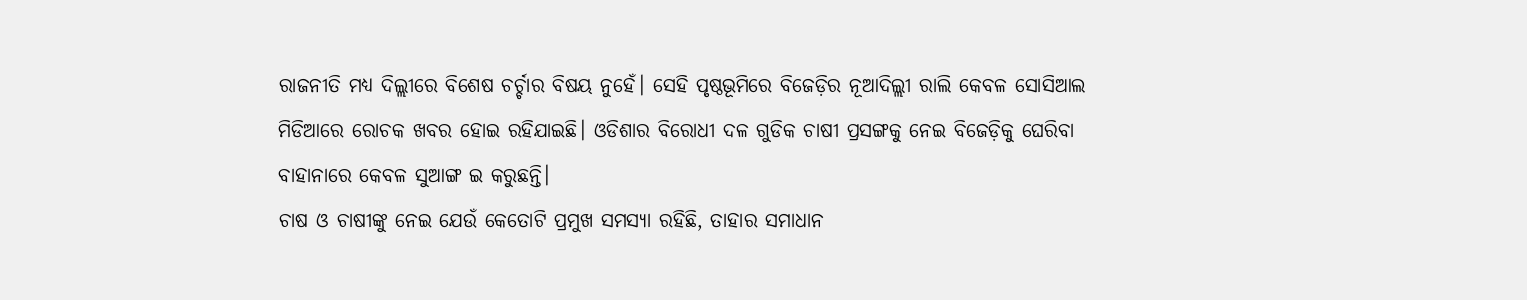ରାଜନୀତି ମଧ୍ୟ ଦିଲ୍ଲୀରେ ବିଶେଷ ଚର୍ଚ୍ଚାର ବିଷୟ ନୁହେଁ। ସେହି ପୃଷ୍ଠଭୂମିରେ ବିଜେଡ଼ିର ନୂଆଦିଲ୍ଲୀ ରାଲି କେବଳ ସୋସିଆଲ ମିଡିଆରେ ରୋଚକ ଖବର ହୋଇ ରହିଯାଇଛି। ଓଡିଶାର ବିରୋଧୀ ଦଳ ଗୁଡିକ ଚାଷୀ ପ୍ରସଙ୍ଗକୁ ନେଇ ବିଜେଡ଼ିକୁ ଘେରିବା ବାହାନାରେ କେବଳ ସୁଆଙ୍ଗ ଇ କରୁଛନ୍ତି।
ଚାଷ ଓ ଚାଷୀଙ୍କୁ ନେଇ ଯେଉଁ କେତୋଟି ପ୍ରମୁଖ ସମସ୍ଯା ରହିଛି, ତାହାର ସମାଧାନ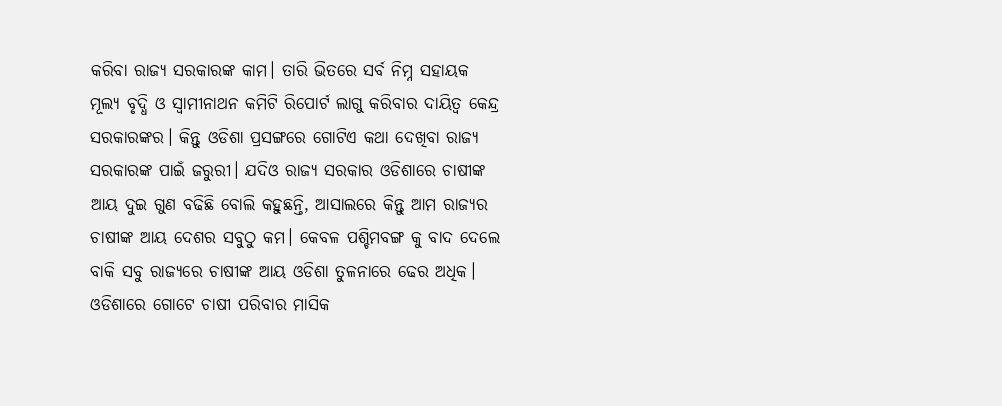କରିବା ରାଜ୍ୟ ସରକାରଙ୍କ କାମ। ତାରି ଭିତରେ ସର୍ବ ନିମ୍ନ ସହାୟକ ମୂଲ୍ୟ ବୃଦ୍ଧି ଓ ସ୍ବାମୀନାଥନ କମିଟି ରିପୋର୍ଟ ଲାଗୁ କରିବାର ଦାୟିତ୍ଵ କେନ୍ଦ୍ର ସରକାରଙ୍କର। କିନ୍ତୁ ଓଡିଶା ପ୍ରସଙ୍ଗରେ ଗୋଟିଏ କଥା ଦେଖିବା ରାଜ୍ୟ ସରକାରଙ୍କ ପାଇଁ ଜରୁରୀ। ଯଦିଓ ରାଜ୍ୟ ସରକାର ଓଡିଶାରେ ଚାଷୀଙ୍କ ଆୟ ଦୁଇ ଗୁଣ ବଢିଛି ବୋଲି କହୁଛନ୍ତି, ଆସାଲରେ କିନ୍ତୁ ଆମ ରାଜ୍ୟର ଚାଷୀଙ୍କ ଆୟ ଦେଶର ସବୁଠୁ କମ। କେବଳ ପଶ୍ଚିମବଙ୍ଗ କୁ ବାଦ ଦେଲେ ବାକି ସବୁ ରାଜ୍ୟରେ ଚାଷୀଙ୍କ ଆୟ ଓଡିଶା ତୁଳନାରେ ଢେର ଅଧିକ। ଓଡିଶାରେ ଗୋଟେ ଚାଷୀ ପରିବାର ମାସିକ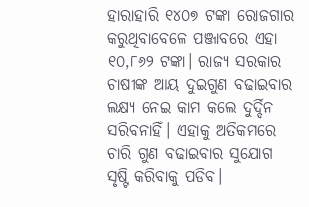ହାରାହାରି ୧୪୦୭ ଟଙ୍କା ରୋଜଗାର କରୁଥିବାବେଳେ ପଞ୍ଜାବରେ ଏହା ୧୦,୮୬୨ ଟଙ୍କା। ରାଜ୍ୟ ସରକାର ଚାଷୀଙ୍କ ଆୟ ଦୁଇଗୁଣ ବଢାଇବାର ଲକ୍ଷ୍ୟ ନେଇ କାମ କଲେ ଦୁର୍ଦ୍ଦିନ ସରିବନାହିଁ। ଏହାକୁ ଅତିକମରେ ଚାରି ଗୁଣ ବଢାଇବାର ସୁଯୋଗ ସୃଷ୍ଟି କରିବାକୁ ପଡିବ।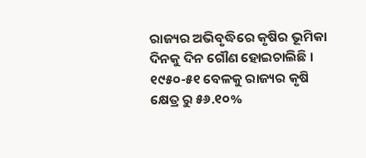ରାଜ୍ୟର ଅଭିବୃଦ୍ଧିରେ କୃଷିର ଭୂମିକା ଦିନକୁ ଦିନ ଗୌଣ ହୋଇଚାଲିଛି। ୧୯୫୦-୫୧ ବେଳକୁ ରାଜ୍ୟର କୃଷି କ୍ଷେତ୍ର ରୁ ୫୬.୧୦%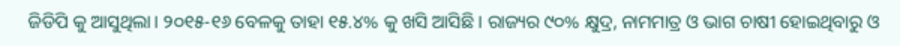ଜିଡିପି କୁ ଆସୁଥିଲା। ୨୦୧୫-୧୬ ବେଳକୁ ତାହା ୧୫.୪% କୁ ଖସି ଆସିଛି। ରାଜ୍ୟର ୯୦% କ୍ଷୁଦ୍ର, ନାମମାତ୍ର ଓ ଭାଗ ଚାଷୀ ହୋଇଥିବାରୁ ଓ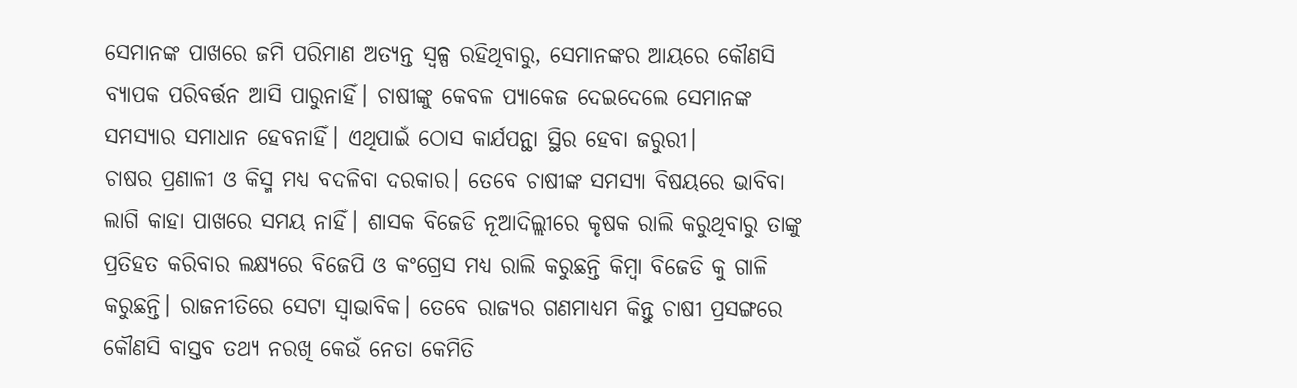ସେମାନଙ୍କ ପାଖରେ ଜମି ପରିମାଣ ଅତ୍ୟନ୍ତ ସ୍ବଳ୍ପ ରହିଥିବାରୁ, ସେମାନଙ୍କର ଆୟରେ କୌଣସି ବ୍ୟାପକ ପରିବର୍ତ୍ତନ ଆସି ପାରୁନାହିଁ। ଚାଷୀଙ୍କୁ କେବଳ ପ୍ୟାକେଜ ଦେଇଦେଲେ ସେମାନଙ୍କ ସମସ୍ୟାର ସମାଧାନ ହେବନାହିଁ। ଏଥିପାଇଁ ଠୋସ କାର୍ଯପନ୍ଥା ସ୍ଥିର ହେବା ଜରୁରୀ।
ଚାଷର ପ୍ରଣାଳୀ ଓ କିସ୍ମ ମଧ୍ୟ ବଦଳିବା ଦରକାର। ତେବେ ଚାଷୀଙ୍କ ସମସ୍ୟା ବିଷୟରେ ଭାବିବା ଲାଗି କାହା ପାଖରେ ସମୟ ନାହିଁ। ଶାସକ ବିଜେଡି ନୂଆଦିଲ୍ଲୀରେ କୃଷକ ରାଲି କରୁଥିବାରୁ ତାଙ୍କୁ ପ୍ରତିହତ କରିବାର ଲକ୍ଷ୍ୟରେ ବିଜେପି ଓ କଂଗ୍ରେସ ମଧ୍ୟ ରାଲି କରୁଛନ୍ତି କିମ୍ବା ବିଜେଡି କୁ ଗାଳି କରୁଛନ୍ତି। ରାଜନୀତିରେ ସେଟା ସ୍ଵାଭାବିକ। ତେବେ ରାଜ୍ୟର ଗଣମାଧ୍ୟମ କିନ୍ତୁ ଚାଷୀ ପ୍ରସଙ୍ଗରେ କୌଣସି ବାସ୍ତବ ତଥ୍ୟ ନରଖି କେଉଁ ନେତା କେମିତି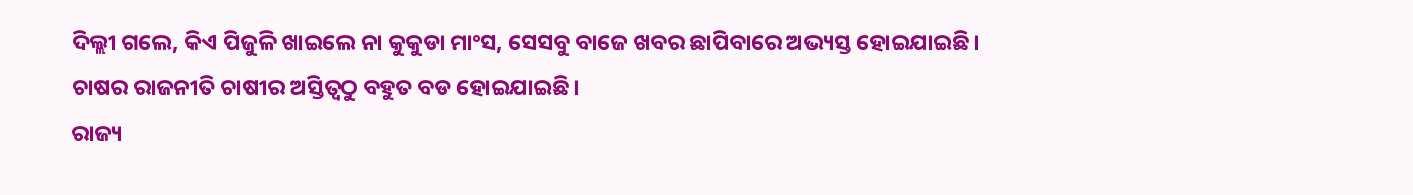ଦିଲ୍ଲୀ ଗଲେ, କିଏ ପିଜୁଳି ଖାଇଲେ ନା କୁକୁଡା ମାଂସ, ସେସବୁ ବାଜେ ଖବର ଛାପିବାରେ ଅଭ୍ୟସ୍ତ ହୋଇଯାଇଛି। ଚାଷର ରାଜନୀତି ଚାଷୀର ଅସ୍ତିତ୍ଵଠୁ ବହୁତ ବଡ ହୋଇଯାଇଛି।
ରାଜ୍ୟ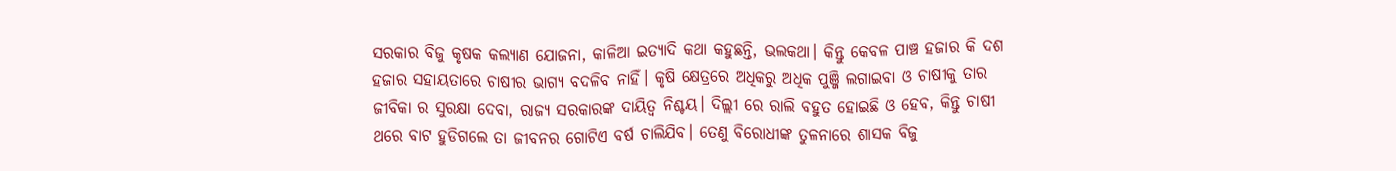ସରକାର ବିଜୁ କୃଷକ କଲ୍ୟାଣ ଯୋଜନା, କାଳିଆ ଇତ୍ୟାଦି କଥା କହୁଛନ୍ତି, ଭଲକଥା। କିନ୍ତୁ କେବଳ ପାଞ୍ଚ ହଜାର କି ଦଶ ହଜାର ସହାୟତାରେ ଚାଷୀର ଭାଗ୍ୟ ବଦଳିବ ନାହିଁ। କୃଷି କ୍ଷେତ୍ରରେ ଅଧିକରୁ ଅଧିକ ପୁଞ୍ଜି ଲଗାଇବା ଓ ଚାଷୀକୁ ତାର ଜୀବିକା ର ସୁରକ୍ଷା ଦେବା, ରାଜ୍ୟ ସରକାରଙ୍କ ଦାୟିତ୍ଵ ନିଶ୍ଚୟ। ଦିଲ୍ଲୀ ରେ ରାଲି ବହୁତ ହୋଇଛି ଓ ହେବ, କିନ୍ତୁ ଚାଷୀ ଥରେ ବାଟ ହୁଡିଗଲେ ତା ଜୀବନର ଗୋଟିଏ ବର୍ଷ ଚାଲିଯିବ। ତେଣୁ ବିରୋଧୀଙ୍କ ତୁଳନାରେ ଶାସକ ବିଜୁ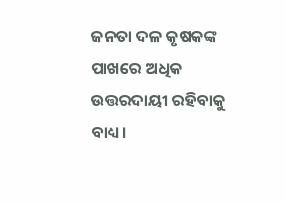ଜନତା ଦଳ କୃଷକଙ୍କ ପାଖରେ ଅଧିକ ଉତ୍ତରଦାୟୀ ରହିବାକୁ ବାଧ୍ୟ।